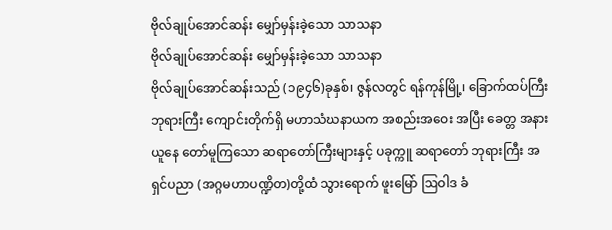ဗိုလ်ချုပ်အောင်ဆန်း မျှော်မှန်းခဲ့သော သာသနာ
ဗိုလ်ချုပ်အောင်ဆန်း မျှော်မှန်းခဲ့သော သာသနာ
ဗိုလ်ချုပ်အောင်ဆန်းသည် (၁၉၄၆)ခုနှစ်၊ ဇွန်လတွင် ရန်ကုန်မြို့၊ ခြောက်ထပ်ကြီး ဘုရားကြီး ကျောင်းတိုက်ရှိ မဟာသံဃနာယက အစည်းအဝေး အပြီး ခေတ္တ အနားယူနေ တော်မူကြသော ဆရာတော်ကြီးများနှင့် ပခုက္ကူ ဆရာတော် ဘုရားကြီး အရှင်ပညာ (အဂ္ဂမဟာပဏ္ဍိတ)တို့ထံ သွားရောက် ဖူးမြော် ဩဝါဒ ခံ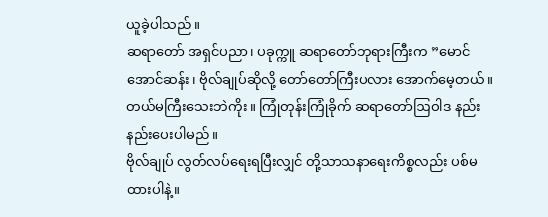ယူခဲ့ပါသည်။
ဆရာတော် အရှင်ပညာ၊ ပခုက္ကူ ဆရာတော်ဘုရားကြီးက ”မောင်အောင်ဆန်း၊ ဗိုလ်ချုပ်ဆိုလို့ တော်တော်ကြီးပလား အောက်မေ့တယ်။ တယ်မကြီးသေးဘဲကိုး။ ကြုံတုန်းကြုံခိုက် ဆရာတော်ဩဝါဒ နည်းနည်းပေးပါမည်။
ဗိုလ်ချုပ် လွတ်လပ်ရေးရပြီးလျှင် တို့သာသနာရေးကိစ္စလည်း ပစ်မထားပါနဲ့။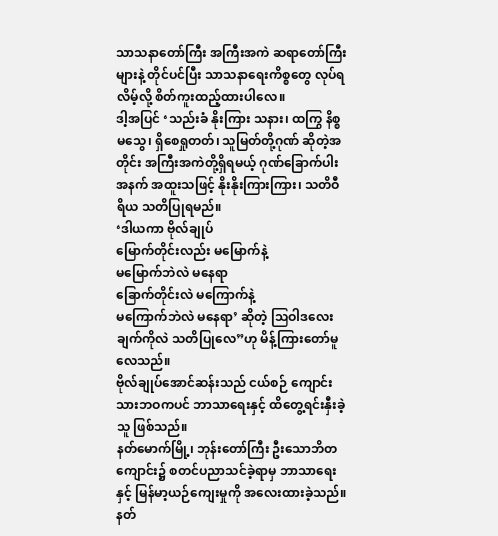သာသနာတော်ကြီး အကြီးအကဲ ဆရာတော်ကြီးများနဲ့ တိုင်ပင်ပြီး သာသနာရေးကိစ္စတွေ လုပ်ရလိမ့်လို့ စိတ်ကူးထည့်ထားပါလေ။
ဒါ့အပြင် ‘သည်းခံ နိုးကြား သနား၊ ထကြွ နိစ္စမသွေ၊ ရှိစေရှုတတ်၊ သူမြတ်တို့ဂုဏ် ဆိုတဲ့အတိုင်း အကြီးအကဲတို့ရှိရမယ့် ဂုဏ်ခြောက်ပါး အနက် အထူးသဖြင့် နိုးနိုးကြားကြား၊ သတိဝီရိယ သတိပြုရမည်။
‘ဒါယကာ ဗိုလ်ချုပ်
မြောက်တိုင်းလည်း မမြောက်နဲ့
မမြောက်ဘဲလဲ မနေရာ
ခြောက်တိုင်းလဲ မကြောက်နဲ့
မကြောက်ဘဲလဲ မနေရာ’ ဆိုတဲ့ ဩဝါဒလေးချက်ကိုလဲ သတိပြုလေ”ဟု မိန့်ကြားတော်မူလေသည်။
ဗိုလ်ချုပ်အောင်ဆန်းသည် ငယ်စဉ် ကျောင်းသားဘဝကပင် ဘာသာရေးနှင့် ထိတွေ့ရင်းနှီးခဲ့သူ ဖြစ်သည်။
နတ်မောက်မြို့၊ ဘုန်းတော်ကြီး ဦးသောဘိတကျောင်း၌ စတင်ပညာသင်ခဲ့ရာမှ ဘာသာရေးနှင့် မြန်မာ့ယဉ်ကျေးမှုကို အလေးထားခဲ့သည်။ နတ်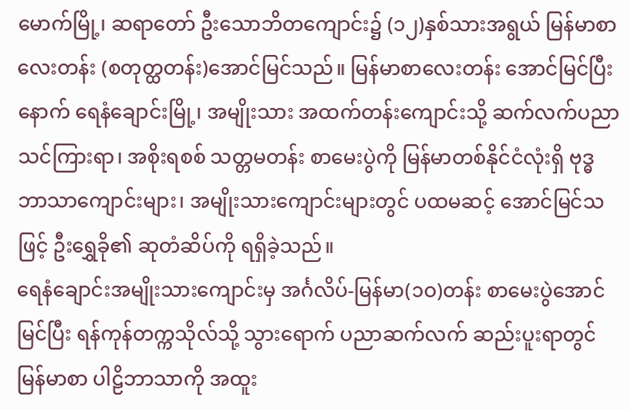မောက်မြို့၊ ဆရာတော် ဦးသောဘိတကျောင်း၌ (၁၂)နှစ်သားအရွယ် မြန်မာစာလေးတန်း (စတုတ္ထတန်း)အောင်မြင်သည်။ မြန်မာစာလေးတန်း အောင်မြင်ပြီးနောက် ရေနံချောင်းမြို့၊ အမျိုးသား အထက်တန်းကျောင်းသို့ ဆက်လက်ပညာသင်ကြားရာ၊ အစိုးရစစ် သတ္တမတန်း စာမေးပွဲကို မြန်မာတစ်နိုင်ငံလုံးရှိ ဗုဒ္ဓဘာသာကျောင်းများ၊ အမျိုးသားကျောင်းများတွင် ပထမဆင့် အောင်မြင်သဖြင့် ဦးရွှေခို၏ ဆုတံဆိပ်ကို ရရှိခဲ့သည်။
ရေနံချောင်းအမျိုးသားကျောင်းမှ အင်္ဂလိပ်-မြန်မာ(၁ဝ)တန်း စာမေးပွဲအောင်မြင်ပြီး ရန်ကုန်တက္ကသိုလ်သို့ သွားရောက် ပညာဆက်လက် ဆည်းပူးရာတွင် မြန်မာစာ ပါဠိဘာသာကို အထူး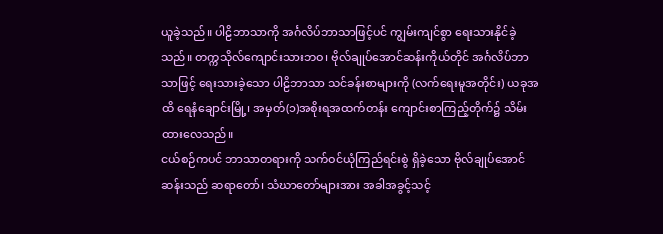ယူခဲ့သည်။ ပါဠိဘာသာကို အင်္ဂလိပ်ဘာသာဖြင့်ပင် ကျွမ်းကျင်စွာ ရေးသားနိုင်ခဲ့သည်။ တက္ကသိုလ်ကျောင်းသားဘဝ၊ ဗိုလ်ချုပ်အောင်ဆန်းကိုယ်တိုင် အင်္ဂလိပ်ဘာသာဖြင့် ရေးသားခဲ့သော ပါဠိဘာသာ သင်ခန်းစာများကို (လက်ရေးမူအတိုင်း) ယခုအထိ ရေနံချောင်းမြို့၊ အမှတ်(၁)အစိုးရအထက်တန်း ကျောင်းစာကြည့်တိုက်၌ သိမ်းထားလေသည်။
ငယ်စဉ်ကပင် ဘာသာတရားကို သက်ဝင်ယုံကြည်ရင်းစွဲ ရှိခဲ့သော ဗိုလ်ချုပ်အောင်ဆန်းသည် ဆရာတော်၊ သံဃာတော်များအား အခါအခွင့်သင့်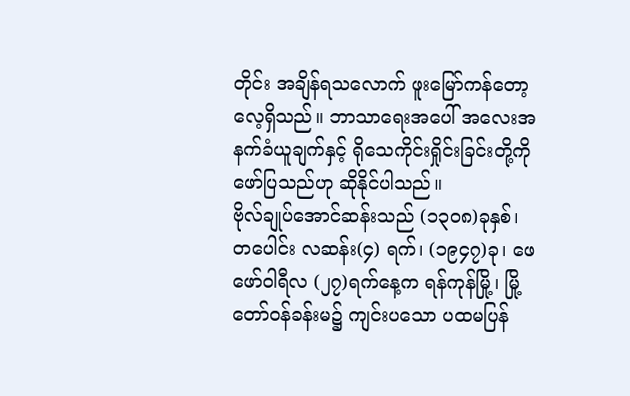တိုင်း အချိန်ရသလောက် ဖူးမြော်ကန်တော့လေ့ရှိသည်။ ဘာသာရေးအပေါ် အလေးအနက်ခံယူချက်နှင့် ရိုသေကိုင်းရှိုင်းခြင်းတို့ကို ဖော်ပြသည်ဟု ဆိုနိုင်ပါသည်။
ဗိုလ်ချုပ်အောင်ဆန်းသည် (၁၃ဝ၈)ခုနှစ်၊ တပေါင်း လဆန်း(၄) ရက်၊ (၁၉၄၇)ခု၊ ဖေဖော်ဝါရီလ (၂၇)ရက်နေ့က ရန်ကုန်မြို့၊ မြို့တော်ဝန်ခန်းမ၌ ကျင်းပသော ပထမပြန်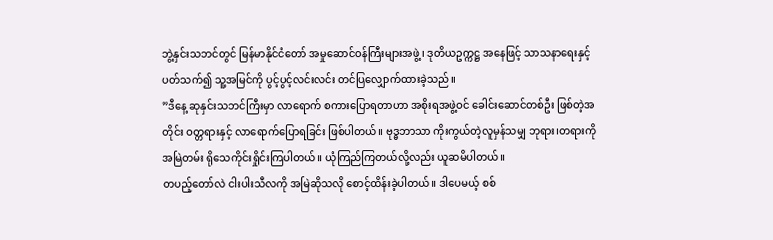ဘွဲ့နှင်းသဘင်တွင် မြန်မာနိုင်ငံတော် အမှုဆောင်ဝန်ကြီးများအဖွဲ့၊ ဒုတိယဥက္ကဋ္ဌ အနေဖြင့် သာသနာရေးနှင့်ပတ်သက်၍ သူ့အမြင်ကို ပွင့်ပွင့်လင်းလင်း တင်ပြလျှောက်ထားခဲ့သည်။
”ဒီနေ့ ဆုနှင်းသဘင်ကြီးမှာ လာရောက် စကားပြောရတာဟာ အစိုးရအဖွဲ့ဝင် ခေါင်းဆောင်တစ်ဦး ဖြစ်တဲ့အတိုင်း ဝတ္တရားနှင့် လာရောက်ပြောရခြင်း ဖြစ်ပါတယ်။ ဗုဒ္ဓဘာသာ ကိုးကွယ်တဲ့လူမှန်သမျှ ဘုရား၊တရားကို အမြဲတမ်း ရိုသေကိုင်းရှိုင်းကြပါတယ်။ ယုံကြည်ကြတယ်လို့လည်း ယူဆမိပါတယ်။
တပည့်တော်လဲ ငါးပါးသီလကို အမြဲဆိုသလို စောင့်ထိန်းခဲ့ပါတယ်။ ဒါပေမယ့် စစ်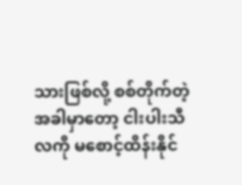သားဖြစ်လို့ စစ်တိုက်တဲ့ အခါမှာတော့ ငါးပါးသီလကို မစောင့်ထိန်းနိုင်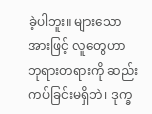ခဲ့ပါဘူး။ များသောအားဖြင့် လူတွေဟာ ဘုရားတရားကို ဆည်းကပ်ခြင်းမရှိဘဲ၊ ဒုက္ခ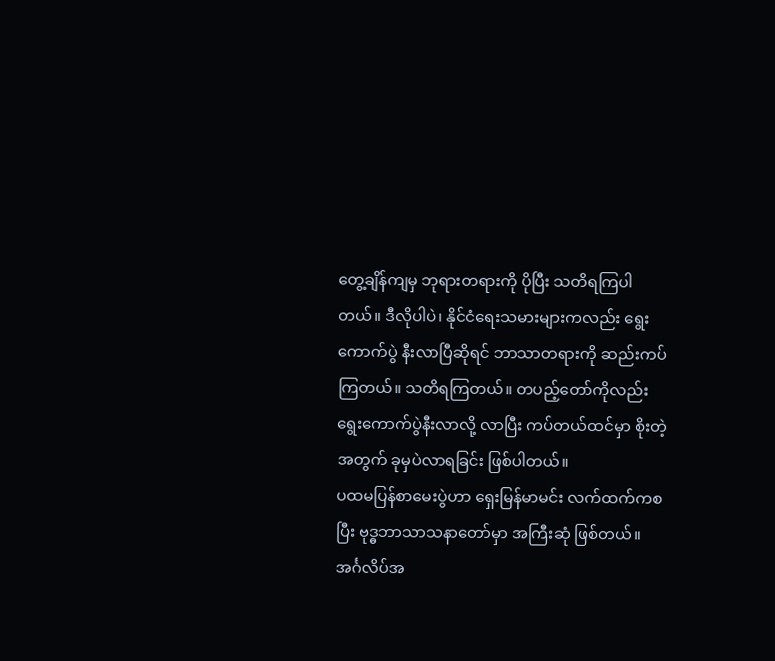တွေ့ချိန်ကျမှ ဘုရားတရားကို ပိုပြီး သတိရကြပါတယ်။ ဒီလိုပါပဲ၊ နိုင်ငံရေးသမားများကလည်း ရွေးကောက်ပွဲ နီးလာပြီဆိုရင် ဘာသာတရားကို ဆည်းကပ်ကြတယ်။ သတိရကြတယ်။ တပည့်တော်ကိုလည်း ရွေးကောက်ပွဲနီးလာလို့ လာပြီး ကပ်တယ်ထင်မှာ စိုးတဲ့အတွက် ခုမှပဲလာရခြင်း ဖြစ်ပါတယ်။
ပထမပြန်စာမေးပွဲဟာ ရှေးမြန်မာမင်း လက်ထက်ကစပြီး ဗုဒ္ဓဘာသာသနာတော်မှာ အကြီးဆုံ ဖြစ်တယ်။ အင်္ဂလိပ်အ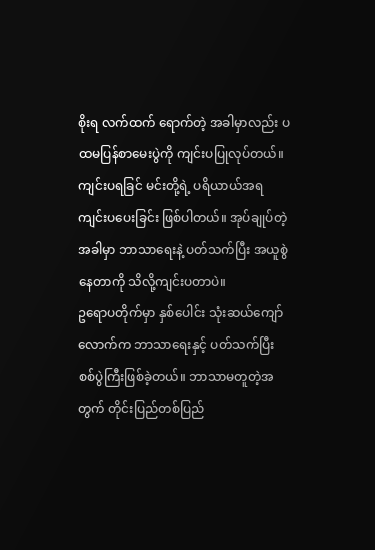စိုးရ လက်ထက် ရောက်တဲ့ အခါမှာလည်း ပထမပြန်စာမေးပွဲကို ကျင်းပပြုလုပ်တယ်။ ကျင်းပရခြင် မင်းတို့ရဲ့ ပရိယာယ်အရ ကျင်းပပေးခြင်း ဖြစ်ပါတယ်။ အုပ်ချုပ်တဲ့အခါမှာ ဘာသာရေးနဲ့ ပတ်သက်ပြီး အယူစွဲနေတာကို သိလို့ကျင်းပတာပဲ။
ဥရောပတိုက်မှာ နှစ်ပေါင်း သုံးဆယ်ကျော်လောက်က ဘာသာရေးနှင့် ပတ်သက်ပြီး စစ်ပွဲကြီးဖြစ်ခဲ့တယ်။ ဘာသာမတူတဲ့အတွက် တိုင်းပြည်တစ်ပြည်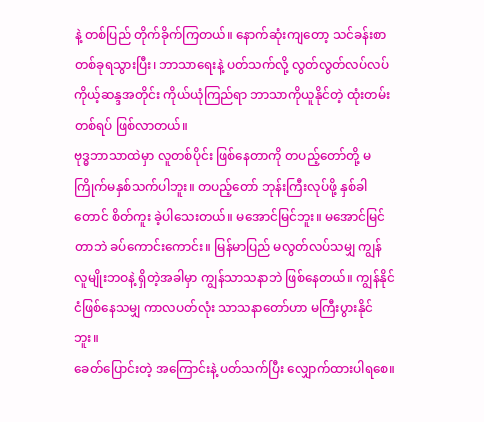နဲ့ တစ်ပြည် တိုက်ခိုက်ကြတယ်။ နောက်ဆုံးကျတော့ သင်ခန်းစာတစ်ခုရသွားပြီး၊ ဘာသာရေးနဲ့ ပတ်သက်လို့ လွတ်လွတ်လပ်လပ် ကိုယ့်ဆန္ဒအတိုင်း ကိုယ်ယုံကြည်ရာ ဘာသာကိုယူနိုင်တဲ့ ထုံးတမ်းတစ်ရပ် ဖြစ်လာတယ်။
ဗုဒ္ဓဘာသာထဲမှာ လူတစ်ပိုင်း ဖြစ်နေတာကို တပည့်တော်တို့ မကြိုက်မနှစ်သက်ပါဘူး။ တပည့်တော် ဘုန်းကြီးလုပ်ဖို့ နှစ်ခါတောင် စိတ်ကူး ခဲ့ပါသေးတယ်။ မအောင်မြင်ဘူး။ မအောင်မြင်တာဘဲ ခပ်ကောင်းကောင်း။ မြန်မာပြည် မလွတ်လပ်သမျှ ကျွန်လူမျိုးဘဝနဲ့ ရှိတဲ့အခါမှာ ကျွန်သာသနာဘဲ ဖြစ်နေတယ်။ ကျွန်နိုင်ငံဖြစ်နေသမျှ ကာလပတ်လုံး သာသနာတော်ဟာ မကြီးပွားနိုင်ဘူး။
ခေတ်ပြောင်းတဲ့ အကြောင်းနဲ့ ပတ်သက်ပြီး လျှောက်ထားပါရစေ။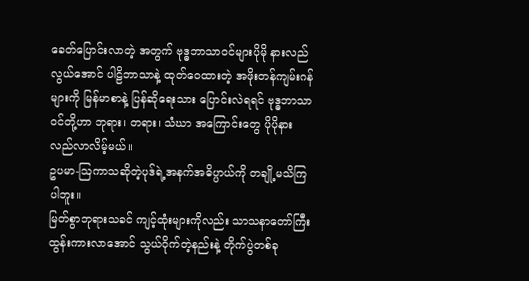ခေတ်ပြောင်းလာတဲ့ အတွက် ဗုဒ္ဓဘာသာဝင်များပိုမို နားလည် လွယ်အောင် ပါဠိဘာသာနဲ့ ထုတ်ဝေထားတဲ့ အဖိုးတန်ကျမ်းဂန်များကို မြန်မာစာနဲ့ ပြန်ဆိုရေးသား ပြောင်းလဲရရင် ဗုဒ္ဓဘာသာဝင်တို့ဟာ ဘုရား၊ တရား၊ သံဃာ အကြောင်းတွေ ပိုပိုနားလည်လာလိမ့်မယ်။
ဥပမာ-ဩကာသဆိုတဲ့ပုဒ်ရဲ့အနက်အဓိပ္ပာယ်ကို တချို့မသိကြပါဘူး။
မြတ်စွာဘုရားသခင် ကျင့်ထုံးများကိုလည်း သာသနာတော်ကြီး ထွန်းကားလာအောင် သွယ်ဝိုက်တဲ့နည်းနဲ့ တိုက်ပွဲတစ်ခု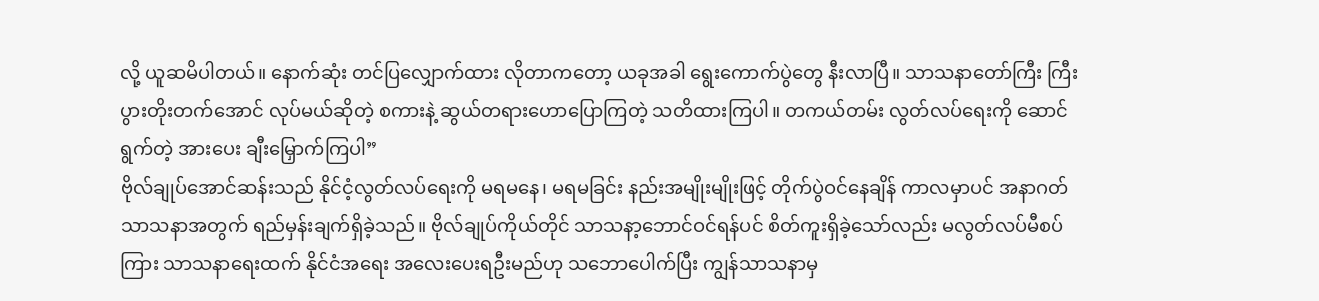လို့ ယူဆမိပါတယ်။ နောက်ဆုံး တင်ပြလျှောက်ထား လိုတာကတော့ ယခုအခါ ရွေးကောက်ပွဲတွေ နီးလာပြီ။ သာသနာတော်ကြီး ကြီးပွားတိုးတက်အောင် လုပ်မယ်ဆိုတဲ့ စကားနဲ့ ဆွယ်တရားဟောပြောကြတဲ့ သတိထားကြပါ။ တကယ်တမ်း လွတ်လပ်ရေးကို ဆောင်ရွက်တဲ့ အားပေး ချီးမြှောက်ကြပါ”
ဗိုလ်ချုပ်အောင်ဆန်းသည် နိုင်ငံ့လွတ်လပ်ရေးကို မရမနေ၊ မရမခြင်း နည်းအမျိုးမျိုးဖြင့် တိုက်ပွဲဝင်နေချိန် ကာလမှာပင် အနာဂတ် သာသနာအတွက် ရည်မှန်းချက်ရှိခဲ့သည်။ ဗိုလ်ချုပ်ကိုယ်တိုင် သာသနာ့ဘောင်ဝင်ရန်ပင် စိတ်ကူးရှိခဲ့သော်လည်း မလွတ်လပ်မီစပ်ကြား သာသနာရေးထက် နိုင်ငံအရေး အလေးပေးရဦးမည်ဟု သဘောပေါက်ပြီး ကျွန်သာသနာမှ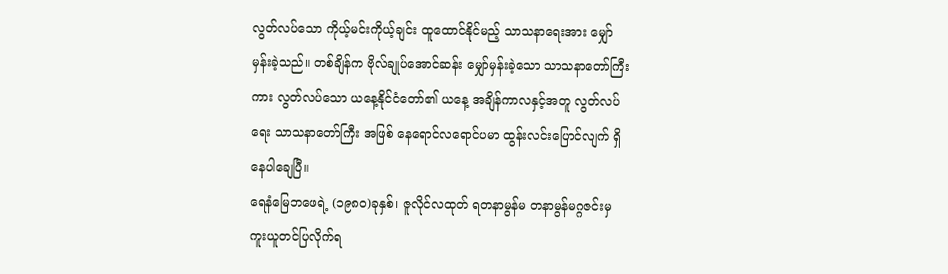လွတ်လပ်သော ကိုယ့်မင်းကိုယ့်ချင်း ထူထောင်နိုင်မည့် သာသနာရေးအား မျှော်မှန်းခဲ့သည်။ တစ်ချိန်က ဗိုလ်ချုပ်အောင်ဆန်း မျှော်မှန်းခဲ့သော သာသနာတော်ကြီးကား လွတ်လပ်သော ယနေ့နိုင်ငံတော်၏ ယနေ့ အချိန်ကာလနှင့်အတူ လွတ်လပ်ရေး သာသနာတော်ကြီး အဖြစ် နေရောင်လရောင်ပမာ ထွန်းလင်းပြောင်လျက် ရှိနေပါချေပြီ။
ရေနံမြေဘဖေရဲ့ (၁၉၈ဝ)ခုနှစ်၊ ဇူလိုင်လထုတ် ရတနာမွန်မ တနာမွန်မဂ္ဂဇင်းမှ ကူးယူတင်ပြလိုက်ရ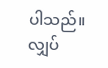ပါသည်။
လျှပ်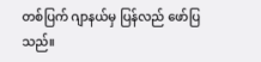တစ်ပြက် ဂျာနယ်မှ ပြန်လည် ဖော်ပြသည်။